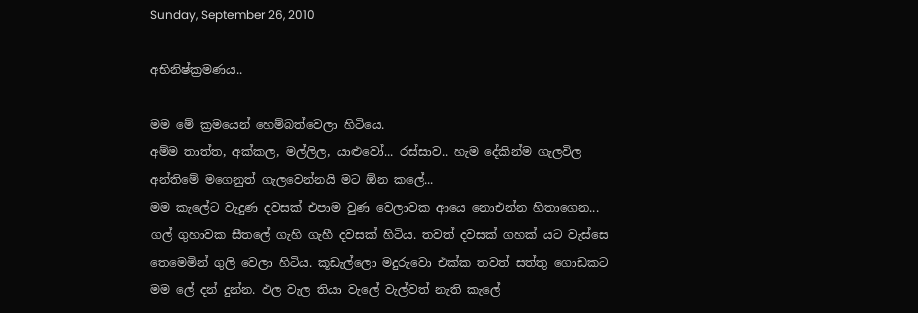Sunday, September 26, 2010

අභිනිෂ්ක්‍රමණය..

මම මේ ක්‍රමයෙන් හෙම්බත්වෙලා හිටියෙ.
අම්ම තාත්ත, අක්කල, මල්ලිල, යාළුවෝ... රස්සාව.. හැම දේකින්ම ගැලවිල අන්තිමේ මගෙනුත් ගැලවෙන්නයි මට ඕන කලේ...
මම කැලේට වැදුණ දවසක් එපාම වුණ වෙලාවක ආයෙ නොඑන්න හිතාගෙන...
ගල් ගුහාවක සීතලේ ගැහි ගැහී දවසක් හිටිය. තවත් දවසක් ගහක් යට වැස්සෙ තෙමෙමින් ගුලි වෙලා හිටිය. කූඩැල්ලො මදුරුවො එක්ක තවත් සත්තු ගොඩකට මම ලේ දන් දුන්න. ඵල වැල තියා වැලේ වැල්වත් නැති කැලේ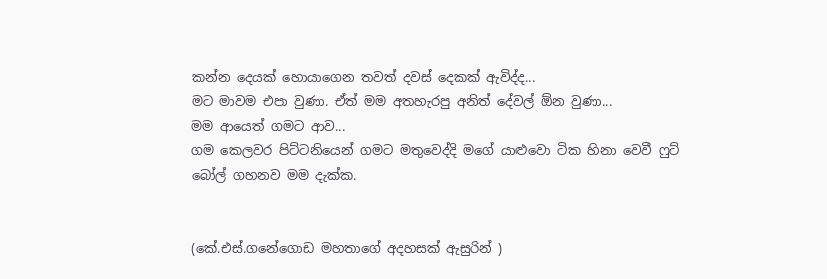කන්න දෙයක් හොයාගෙන තවත් දවස් දෙකක් ඇවිද්ද...
මට මාවම එපා වුණා. ඒත් මම අතහැරපු අනිත් දේවල් ඕන වුණා...
මම ආයෙත් ගමට ආව...
ගම කෙලවර පිට්ටනියෙන් ගමට මතුවෙද්දි මගේ යාළුවො ටික හිනා වෙවී ෆුට් බෝල් ගහනව මම දැක්ක.


(කේ.එස්.ගනේගොඩ මහතාගේ අදහසක් ඇසුරින් )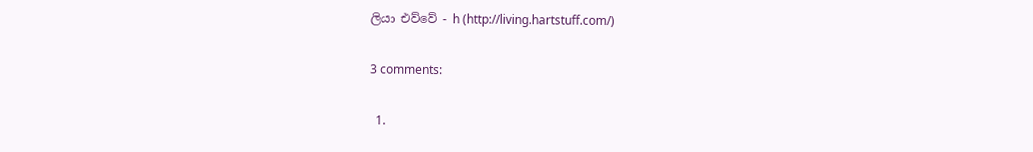ලියා එව්වේ - h (http://living.hartstuff.com/)

3 comments:

  1.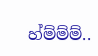හ්ම්ම්ම්..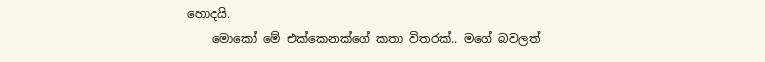හොදයි.
    මොකෝ මේ එක්කෙනක්ගේ කතා විතරක්.. මගේ බවලත්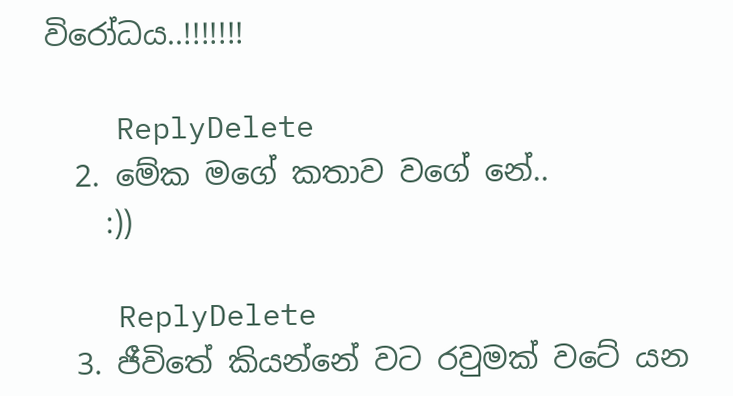විරෝධය..!!!!!!!

    ReplyDelete
  2. මේක මගේ කතාව වගේ නේ..
    :))

    ReplyDelete
  3. ජීවිතේ කියන්නේ වට රවුමක් වටේ යන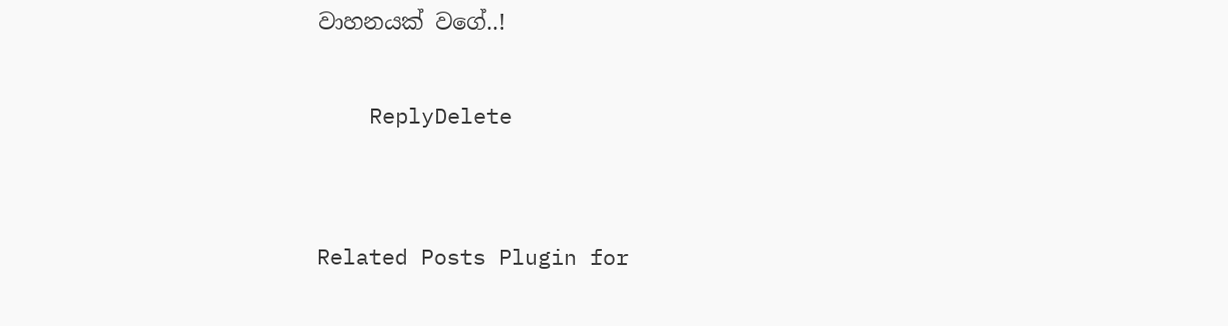වාහනයක් වගේ..!

    ReplyDelete


Related Posts Plugin for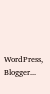WordPress, Blogger...